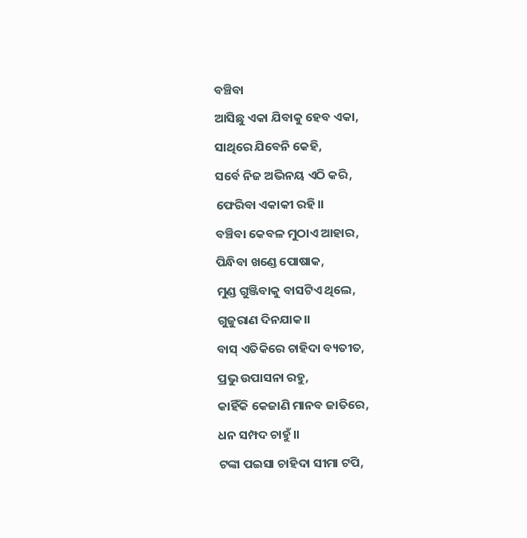ବଞ୍ଚିବା
ଆସିଛୁ ଏକା ଯିବାକୁ ହେବ ଏକା,
ସାଥିରେ ଯିବେନି କେହି,
ସର୍ବେ ନିଜ ଅଭିନୟ ଏଠି କରି,
ଫେରିବା ଏକାକୀ ରହି।।
ବଞ୍ଚିବା କେବଳ ମୁଠାଏ ଆହାର,
ପିନ୍ଧିବା ଖଣ୍ଡେ ପୋଷାକ,
ମୁଣ୍ଡ ଗୁଞ୍ଜିବାକୁ ବାସଟିଏ ଥିଲେ,
ଗୁଜୁରାଣ ଦିନଯାକ।।
ବାସ୍ ଏତିକିରେ ଚାହିଦା ବ୍ୟତୀତ,
ପ୍ରଭୁ ଉପାସନା ରହୁ,
କାହିଁକି କେଜାଣି ମାନବ ଜାତିରେ,
ଧନ ସମ୍ପଦ ଚାହୁଁ।।
ଟଙ୍କା ପଇସା ଚାହିଦା ସୀମା ଟପି,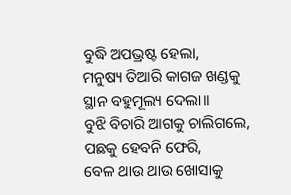ବୁଦ୍ଧି ଅପଭ୍ରଷ୍ଟ ହେଲା,
ମନୁଷ୍ୟ ତିଆରି କାଗଜ ଖଣ୍ଡକୁ
ସ୍ଥାନ ବହୁମୂଲ୍ୟ ଦେଲା।।
ବୁଝି ବିଚାରି ଆଗକୁ ଚାଲିଗଲେ,
ପଛକୁ ହେବନି ଫେରି,
ବେଳ ଥାଉ ଥାଉ ଖୋସାକୁ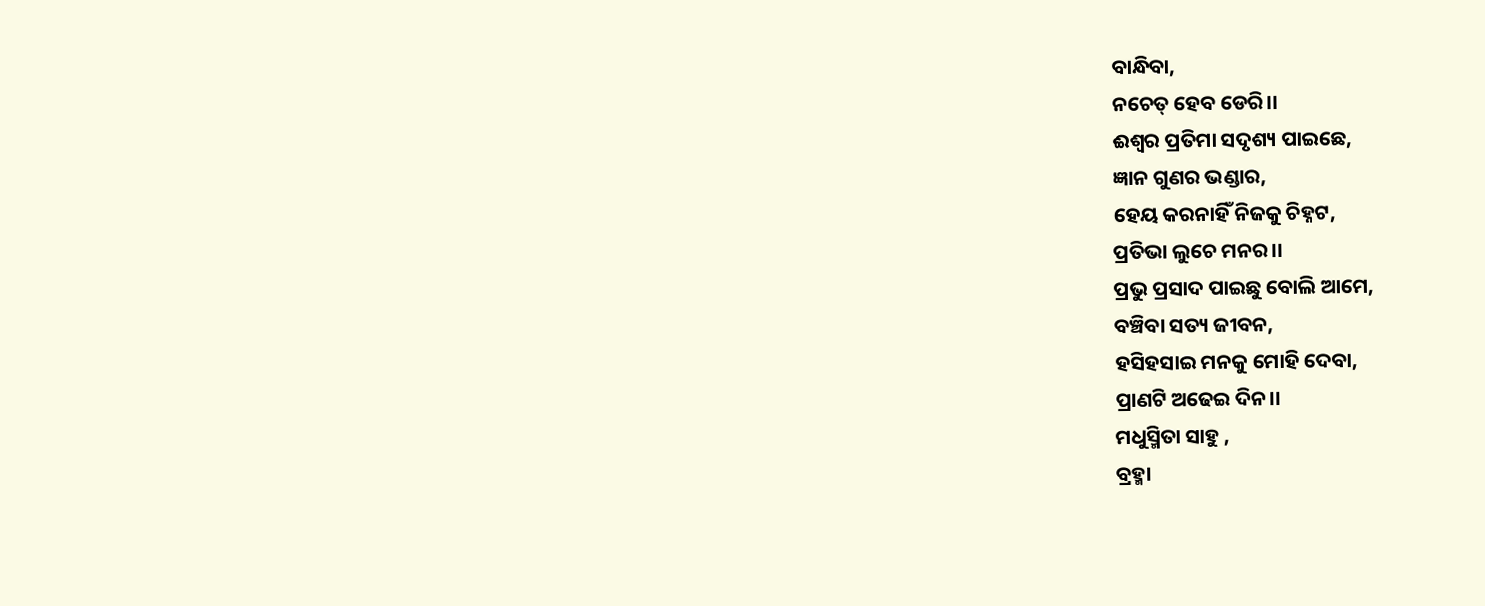ବାନ୍ଧିବା,
ନଚେତ୍ ହେବ ଡେରି।।
ଈଶ୍ଵର ପ୍ରତିମା ସଦୃଶ୍ୟ ପାଇଛେ,
ଜ୍ଞାନ ଗୁଣର ଭଣ୍ଡାର,
ହେୟ କରନାହିଁ ନିଜକୁ ଚିହ୍ନଟ,
ପ୍ରତିଭା ଲୁଚେ ମନର।।
ପ୍ରଭୁ ପ୍ରସାଦ ପାଇଛୁ ବୋଲି ଆମେ,
ବଞ୍ଚିବା ସତ୍ୟ ଜୀବନ,
ହସିହସାଇ ମନକୁ ମୋହି ଦେବା,
ପ୍ରାଣଟି ଅଢେଇ ଦିନ।।
ମଧୁସ୍ମିତା ସାହୁ ,
ବ୍ରହ୍ମା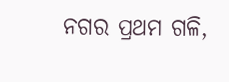ନଗର ପ୍ରଥମ ଗଳି,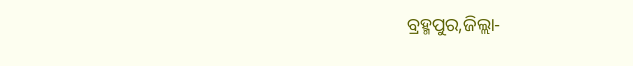ବ୍ରହ୍ମପୁର,ଜିଲ୍ଲା-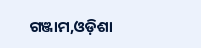ଗଞ୍ଜାମ,ଓଡ଼ିଶା